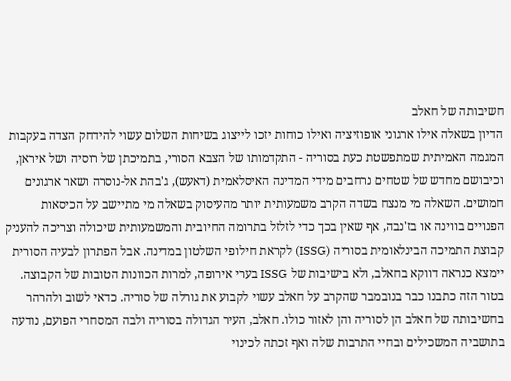חשיבותה של חאלב
הדיון בשאלה אילו ארגוני אופוזיציה ואילו כוחות יזכו לייצוג בשיחות השלום עשוי להידחק הצדה בעקבות המגמה האמיתית שמתפשטת כעת בסוריה - התקדמותו של הצבא הסורי, בתמיכתן של רוסיה ושל איראן, וכיבושם מחדש של שטחים נרחבים מידי המדינה האיסלאמית (דאעש), ג'בהת אל-נוסרה ושאר ארגונים חמושים. השאלה מי מנצח בשדה הקרב משמעותית יותר מהעיסוק בשאלה מי מתיישב על הכיסאות הפנויים בווינה או בז'נבה, אף שאין בכך כדי לזלזל בתרומה החיובית והמשמעותית שיכולה וצריכה להעניק קבוצת התמיכה הבינלאומית בסוריה (ISSG) לקראת חילופי השלטון במדינה. אבל הפתרון לבעיה הסורית יימצא כנראה דווקא בחאלב, ולא בישיבות של ISSG בערי אירופה, למרות הכוונות הטובות של הקבוצה.
בטור הזה כתבנו כבר בנובמבר שהקרב על חאלב עשוי לקבוע את גורלה של סוריה. כדאי לשוב ולהרהר בחשיבותה של חאלב הן לסוריה והן לאזור כולו. חאלב, העיר הגדולה בסוריה ולבה המסחרי הפועם, נודעה בתושביה המשכילים ובחיי התרבות שלה ואף זכתה לכינוי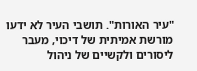"עיר האורות". תושבי העיר לא ידעו מורשת אמיתית של דיכוי, מעבר ליסורים ולקשיים של ניהול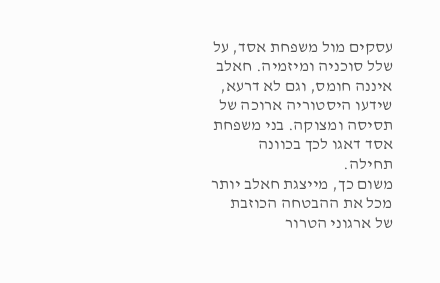עסקים מול משפחת אסד, על שלל סוכניה ומיזמיה. חאלב איננה חומס, וגם לא דרעא, שידעו היסטוריה ארוכה של תסיסה ומצוקה. בני משפחת אסד דאגו לכך בכוונה תחילה.
משום כך, מייצגת חאלב יותר מכל את ההבטחה הכוזבת של ארגוני הטרור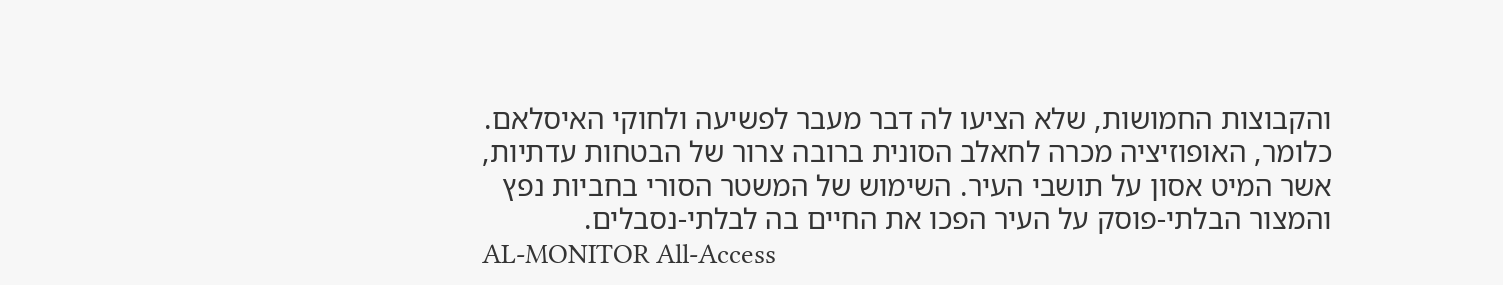והקבוצות החמושות, שלא הציעו לה דבר מעבר לפשיעה ולחוקי האיסלאם. כלומר, האופוזיציה מכרה לחאלב הסונית ברובה צרור של הבטחות עדתיות, אשר המיט אסון על תושבי העיר. השימוש של המשטר הסורי בחביות נפץ והמצור הבלתי-פוסק על העיר הפכו את החיים בה לבלתי-נסבלים.
AL-MONITOR All-Access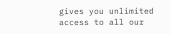gives you unlimited access to all our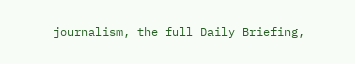journalism, the full Daily Briefing,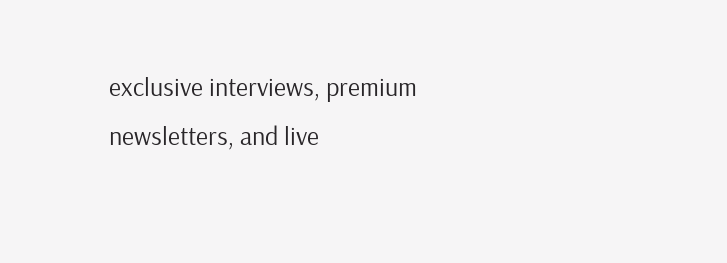exclusive interviews, premium newsletters, and live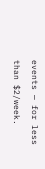events — for less than $2/week.